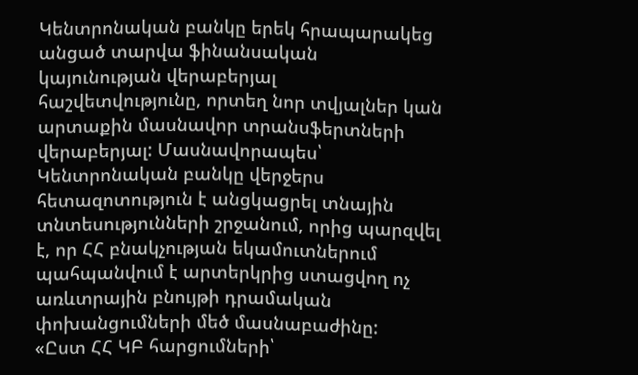Կենտրոնական բանկը երեկ հրապարակեց անցած տարվա ֆինանսական կայունության վերաբերյալ հաշվետվությունը, որտեղ նոր տվյալներ կան արտաքին մասնավոր տրանսֆերտների վերաբերյալ: Մասնավորապես՝ Կենտրոնական բանկը վերջերս հետազոտություն է անցկացրել տնային տնտեսությունների շրջանում, որից պարզվել է, որ ՀՀ բնակչության եկամուտներում պահպանվում է արտերկրից ստացվող ոչ առևտրային բնույթի դրամական փոխանցումների մեծ մասնաբաժինը:
«Ըստ ՀՀ ԿԲ հարցումների՝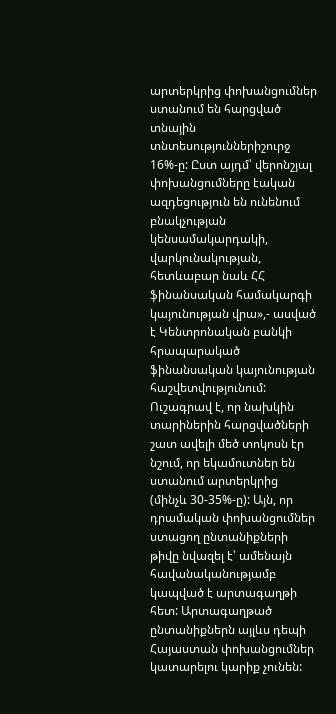արտերկրից փոխանցումներ ստանում են հարցված տնային տնտեսություններիշուրջ 16%-ը: Ըստ այդմ՝ վերոնշյալ փոխանցումները էական ազդեցություն են ունենում բնակչության կենսամակարդակի, վարկունակության, հետևաբար նաև ՀՀ ֆինանսական համակարգի կայունության վրա»,- ասված է Կենտրոնական բանկի հրապարակած ֆինանսական կայունության հաշվետվությունում:
Ուշագրավ է, որ նախկին տարիներին հարցվածների շատ ավելի մեծ տոկոսն էր նշում, որ եկամուտներ են ստանում արտերկրից (մինչև 30-35%-ը): Այն, որ դրամական փոխանցումներ ստացող ընտանիքների թիվը նվազել է՝ ամենայն հավանականությամբ կապված է արտագաղթի հետ: Արտագաղթած ընտանիքներն այլևս դեպի Հայաստան փոխանցումներ կատարելու կարիք չունեն: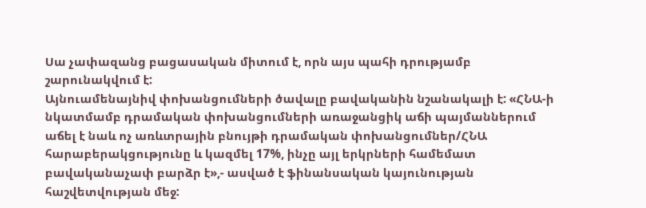Սա չափազանց բացասական միտում է, որն այս պահի դրությամբ շարունակվում է:
Այնուամենայնիվ փոխանցումների ծավալը բավականին նշանակալի է: «ՀՆԱ-ի նկատմամբ դրամական փոխանցումների առաջանցիկ աճի պայմաններում աճել է նաև ոչ առևտրային բնույթի դրամական փոխանցումներ/ՀՆԱ հարաբերակցությունը և կազմել 17%, ինչը այլ երկրների համեմատ բավականաչափ բարձր է»,- ասված է ֆինանսական կայունության հաշվետվության մեջ: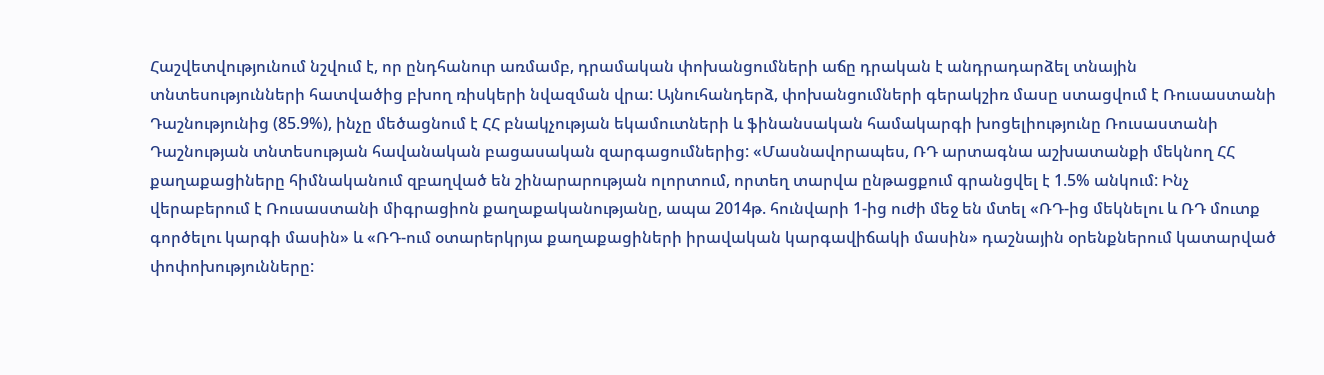Հաշվետվությունում նշվում է, որ ընդհանուր առմամբ, դրամական փոխանցումների աճը դրական է անդրադարձել տնային տնտեսությունների հատվածից բխող ռիսկերի նվազման վրա: Այնուհանդերձ, փոխանցումների գերակշիռ մասը ստացվում է Ռուսաստանի Դաշնությունից (85.9%), ինչը մեծացնում է ՀՀ բնակչության եկամուտների և ֆինանսական համակարգի խոցելիությունը Ռուսաստանի Դաշնության տնտեսության հավանական բացասական զարգացումներից: «Մասնավորապես, ՌԴ արտագնա աշխատանքի մեկնող ՀՀ քաղաքացիները հիմնականում զբաղված են շինարարության ոլորտում, որտեղ տարվա ընթացքում գրանցվել է 1.5% անկում: Ինչ վերաբերում է Ռուսաստանի միգրացիոն քաղաքականությանը, ապա 2014թ. հունվարի 1-ից ուժի մեջ են մտել «ՌԴ-ից մեկնելու և ՌԴ մուտք գործելու կարգի մասին» և «ՌԴ-ում օտարերկրյա քաղաքացիների իրավական կարգավիճակի մասին» դաշնային օրենքներում կատարված փոփոխությունները: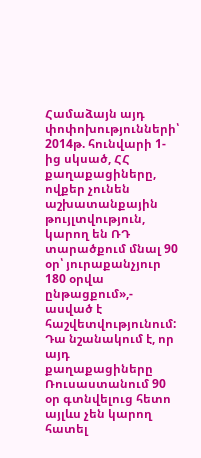Համաձայն այդ փոփոխությունների՝ 2014թ. հունվարի 1-ից սկսած, ՀՀ քաղաքացիները, ովքեր չունեն աշխատանքային թույլտվություն, կարող են ՌԴ տարածքում մնալ 90 օր՝ յուրաքանչյուր 180 օրվա ընթացքում»,- ասված է հաշվետվությունում: Դա նշանակում է, որ այդ քաղաքացիները Ռուսաստանում 90 օր գտնվելուց հետո այլևս չեն կարող հատել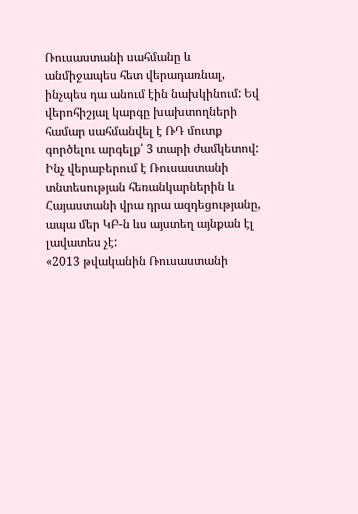Ռուսաստանի սահմանը և անմիջապես հետ վերադառնալ, ինչպես դա անում էին նախկինում: Եվ վերոհիշյալ կարգը խախտողների համար սահմանվել է ՌԴ մուտք գործելու արգելք՝ 3 տարի ժամկետով:
Ինչ վերաբերում է Ռուսաստանի տնտեսության հեռանկարներին և Հայաստանի վրա դրա ազդեցությանը, ապա մեր ԿԲ-ն ևս այստեղ այնքան էլ լավատես չէ:
«2013 թվականին Ռուսաստանի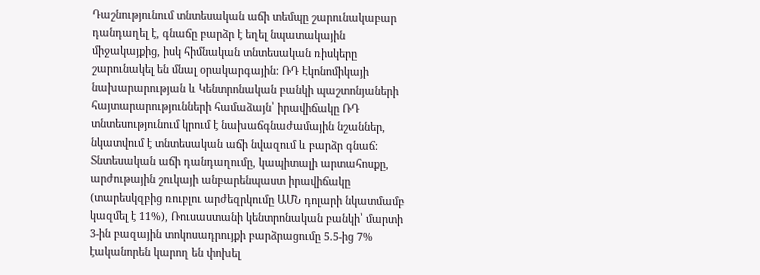Դաշնությունում տնտեսական աճի տեմպը շարունակաբար դանդաղել է, գնաճը բարձր է եղել նպատակային միջակայքից, իսկ հիմնական տնտեսական ռիսկերը շարունակել են մնալ օրակարգային: ՌԴ Էկոնոմիկայի նախարարության և Կենտրոնական բանկի պաշտոնյաների հայտարարությունների համաձայն՝ իրավիճակը ՌԴ տնտեսությունում կրում է նախաճգնաժամային նշաններ, նկատվում է տնտեսական աճի նվազում և բարձր գնաճ: Տնտեսական աճի դանդաղումը, կապիտալի արտահոսքը, արժութային շուկայի անբարենպաստ իրավիճակը (տարեսկզբից ռուբլու արժեզրկումը ԱՄՆ դոլարի նկատմամբ կազմել է 11%), Ռուսաստանի կենտրոնական բանկի՝ մարտի 3-ին բազային տոկոսադրույքի բարձրացումը 5.5-ից 7% էականորեն կարող են փոխել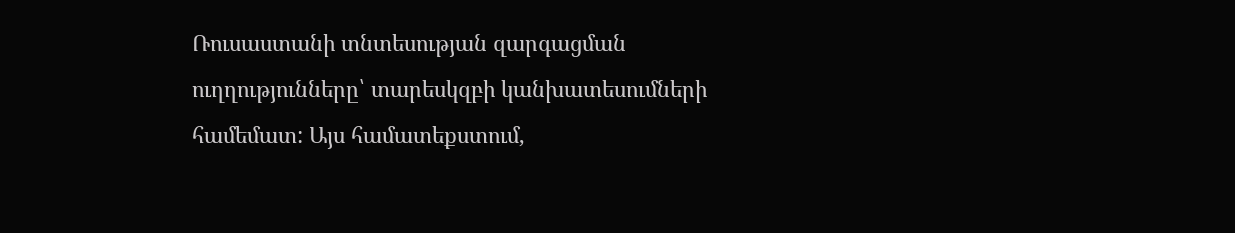Ռուսաստանի տնտեսության զարգացման ուղղությունները՝ տարեսկզբի կանխատեսումների համեմատ: Այս համատեքստում,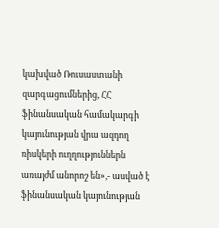կախված Ռուսաստանի զարգացումներից, ՀՀ ֆինանսական համակարգի կայունության վրա ազդող ռիսկերի ուղղություններն առայժմ անորոշ են»,- ասված է ֆինանսական կայունության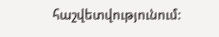հաշվետվությունում: